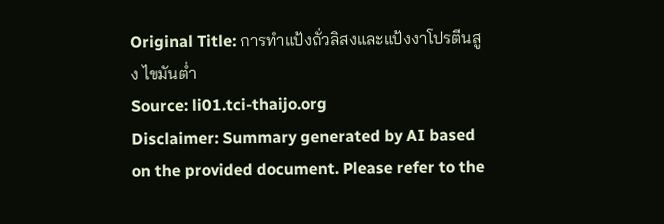Original Title: การทำแป้งถั่วลิสงและแป้งงาโปรตีนสูง ไขมันต่ำ
Source: li01.tci-thaijo.org
Disclaimer: Summary generated by AI based on the provided document. Please refer to the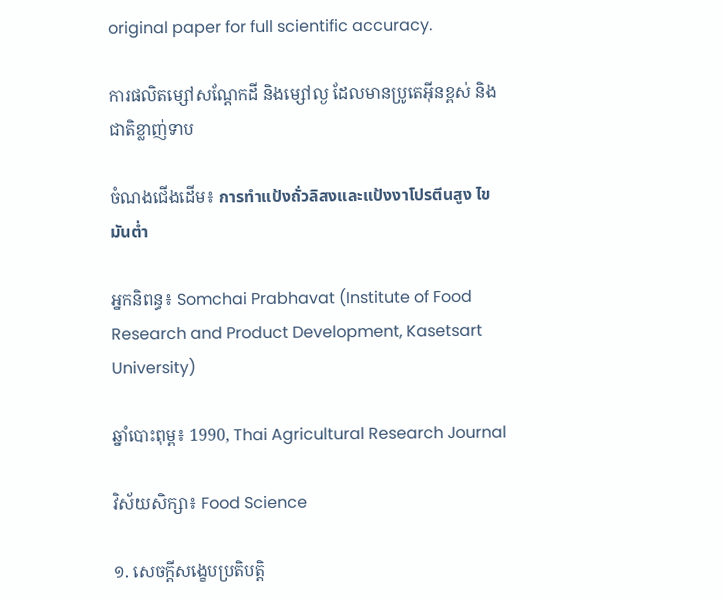original paper for full scientific accuracy.

ការផលិតម្សៅសណ្ដែកដី និងម្សៅល្ង ដែលមានប្រូតេអ៊ីនខ្ពស់ និងជាតិខ្លាញ់ទាប

ចំណងជើងដើម៖ การทำแป้งถั่วลิสงและแป้งงาโปรตีนสูง ไขมันต่ำ

អ្នកនិពន្ធ៖ Somchai Prabhavat (Institute of Food Research and Product Development, Kasetsart University)

ឆ្នាំបោះពុម្ព៖ 1990, Thai Agricultural Research Journal

វិស័យសិក្សា៖ Food Science

១. សេចក្តីសង្ខេបប្រតិបត្តិ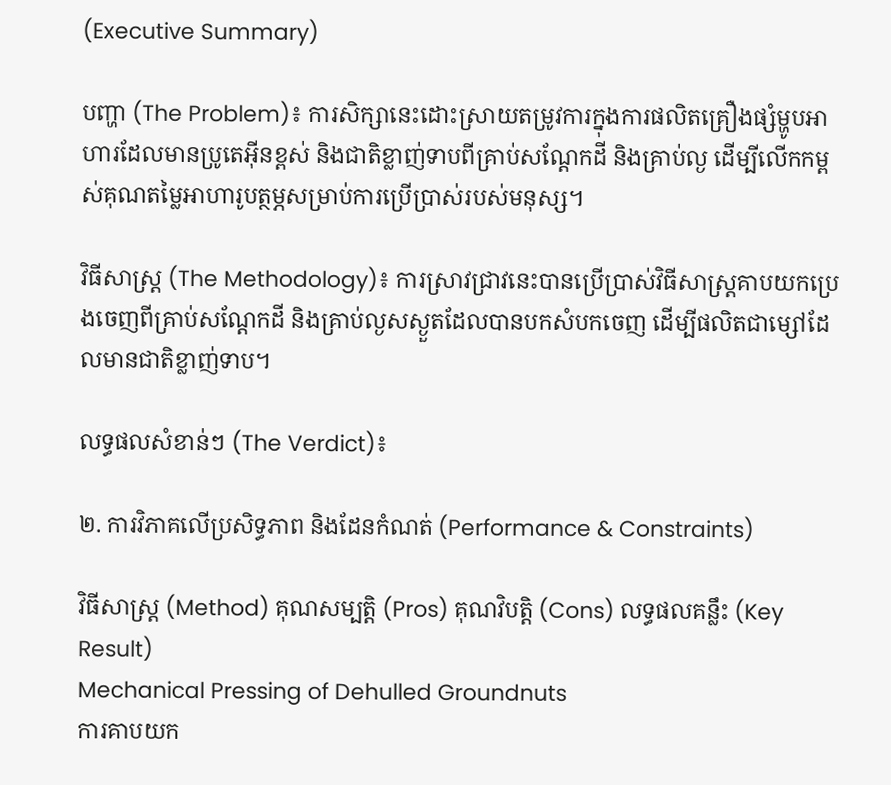(Executive Summary)

បញ្ហា (The Problem)៖ ការសិក្សានេះដោះស្រាយតម្រូវការក្នុងការផលិតគ្រឿងផ្សំម្ហូបអាហារដែលមានប្រូតេអ៊ីនខ្ពស់ និងជាតិខ្លាញ់ទាបពីគ្រាប់សណ្ដែកដី និងគ្រាប់ល្ង ដើម្បីលើកកម្ពស់គុណតម្លៃអាហារូបត្ថម្ភសម្រាប់ការប្រើប្រាស់របស់មនុស្ស។

វិធីសាស្ត្រ (The Methodology)៖ ការស្រាវជ្រាវនេះបានប្រើប្រាស់វិធីសាស្ត្រគាបយកប្រេងចេញពីគ្រាប់សណ្ដែកដី និងគ្រាប់ល្ងសស្ងួតដែលបានបកសំបកចេញ ដើម្បីផលិតជាម្សៅដែលមានជាតិខ្លាញ់ទាប។

លទ្ធផលសំខាន់ៗ (The Verdict)៖

២. ការវិភាគលើប្រសិទ្ធភាព និងដែនកំណត់ (Performance & Constraints)

វិធីសាស្ត្រ (Method) គុណសម្បត្តិ (Pros) គុណវិបត្តិ (Cons) លទ្ធផលគន្លឹះ (Key Result)
Mechanical Pressing of Dehulled Groundnuts
ការគាបយក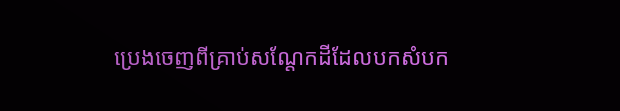ប្រេងចេញពីគ្រាប់សណ្ដែកដីដែលបកសំបក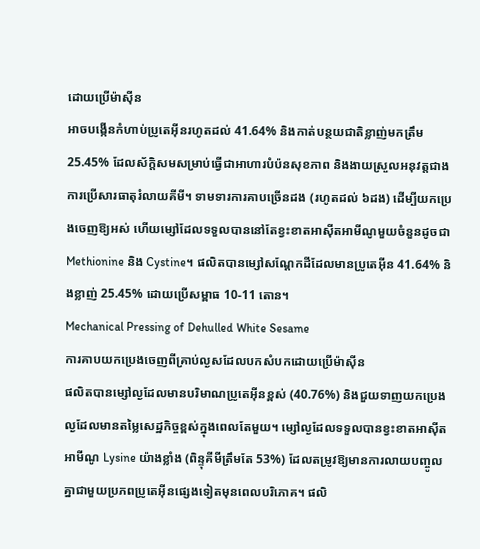ដោយប្រើម៉ាស៊ីន
អាចបង្កើនកំហាប់ប្រូតេអ៊ីនរហូតដល់ 41.64% និងកាត់បន្ថយជាតិខ្លាញ់មកត្រឹម 25.45% ដែលស័ក្តិសមសម្រាប់ធ្វើជាអាហារបំប៉នសុខភាព និងងាយស្រួលអនុវត្តជាងការប្រើសារធាតុរំលាយគីមី។ ទាមទារការគាបច្រើនដង (រហូតដល់ ៦ដង) ដើម្បីយកប្រេងចេញឱ្យអស់ ហើយម្សៅដែលទទួលបាននៅតែខ្វះខាតអាស៊ីតអាមីណូមួយចំនួនដូចជា Methionine និង Cystine។ ផលិតបានម្សៅសណ្ដែកដីដែលមានប្រូតេអ៊ីន 41.64% និងខ្លាញ់ 25.45% ដោយប្រើសម្ពាធ 10-11 តោន។
Mechanical Pressing of Dehulled White Sesame
ការគាបយកប្រេងចេញពីគ្រាប់ល្ងសដែលបកសំបកដោយប្រើម៉ាស៊ីន
ផលិតបានម្សៅល្ងដែលមានបរិមាណប្រូតេអ៊ីនខ្ពស់ (40.76%) និងជួយទាញយកប្រេងល្ងដែលមានតម្លៃសេដ្ឋកិច្ចខ្ពស់ក្នុងពេលតែមួយ។ ម្សៅល្ងដែលទទួលបានខ្វះខាតអាស៊ីតអាមីណូ Lysine យ៉ាងខ្លាំង (ពិន្ទុគីមីត្រឹមតែ 53%) ដែលតម្រូវឱ្យមានការលាយបញ្ចូលគ្នាជាមួយប្រភពប្រូតេអ៊ីនផ្សេងទៀតមុនពេលបរិភោគ។ ផលិ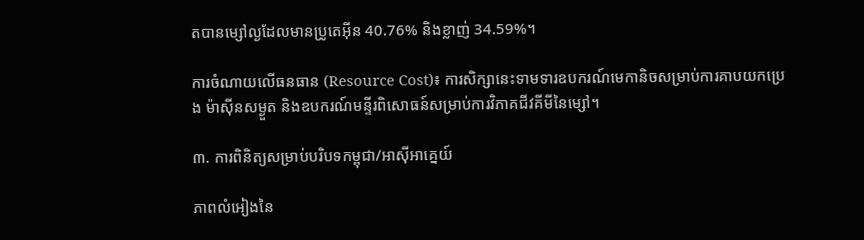តបានម្សៅល្ងដែលមានប្រូតេអ៊ីន 40.76% និងខ្លាញ់ 34.59%។

ការចំណាយលើធនធាន (Resource Cost)៖ ការសិក្សានេះទាមទារឧបករណ៍មេកានិចសម្រាប់ការគាបយកប្រេង ម៉ាស៊ីនសម្ងួត និងឧបករណ៍មន្ទីរពិសោធន៍សម្រាប់ការវិភាគជីវគីមីនៃម្សៅ។

៣. ការពិនិត្យសម្រាប់បរិបទកម្ពុជា/អាស៊ីអាគ្នេយ៍

ភាពលំអៀងនៃ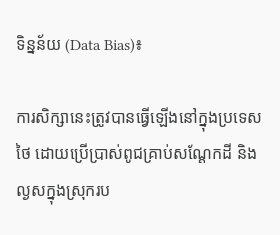ទិន្នន័យ (Data Bias)៖

ការសិក្សានេះត្រូវបានធ្វើឡើងនៅក្នុងប្រទេសថៃ ដោយប្រើប្រាស់ពូជគ្រាប់សណ្ដែកដី និងល្ងសក្នុងស្រុករប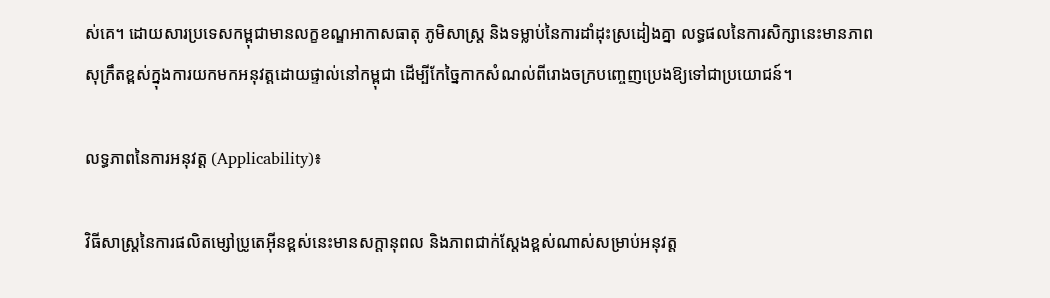ស់គេ។ ដោយសារប្រទេសកម្ពុជាមានលក្ខខណ្ឌអាកាសធាតុ ភូមិសាស្ត្រ និងទម្លាប់នៃការដាំដុះស្រដៀងគ្នា លទ្ធផលនៃការសិក្សានេះមានភាពសុក្រឹតខ្ពស់ក្នុងការយកមកអនុវត្តដោយផ្ទាល់នៅកម្ពុជា ដើម្បីកែច្នៃកាកសំណល់ពីរោងចក្របញ្ចេញប្រេងឱ្យទៅជាប្រយោជន៍។

លទ្ធភាពនៃការអនុវត្ត (Applicability)៖

វិធីសាស្ត្រនៃការផលិតម្សៅប្រូតេអ៊ីនខ្ពស់នេះមានសក្តានុពល និងភាពជាក់ស្តែងខ្ពស់ណាស់សម្រាប់អនុវត្ត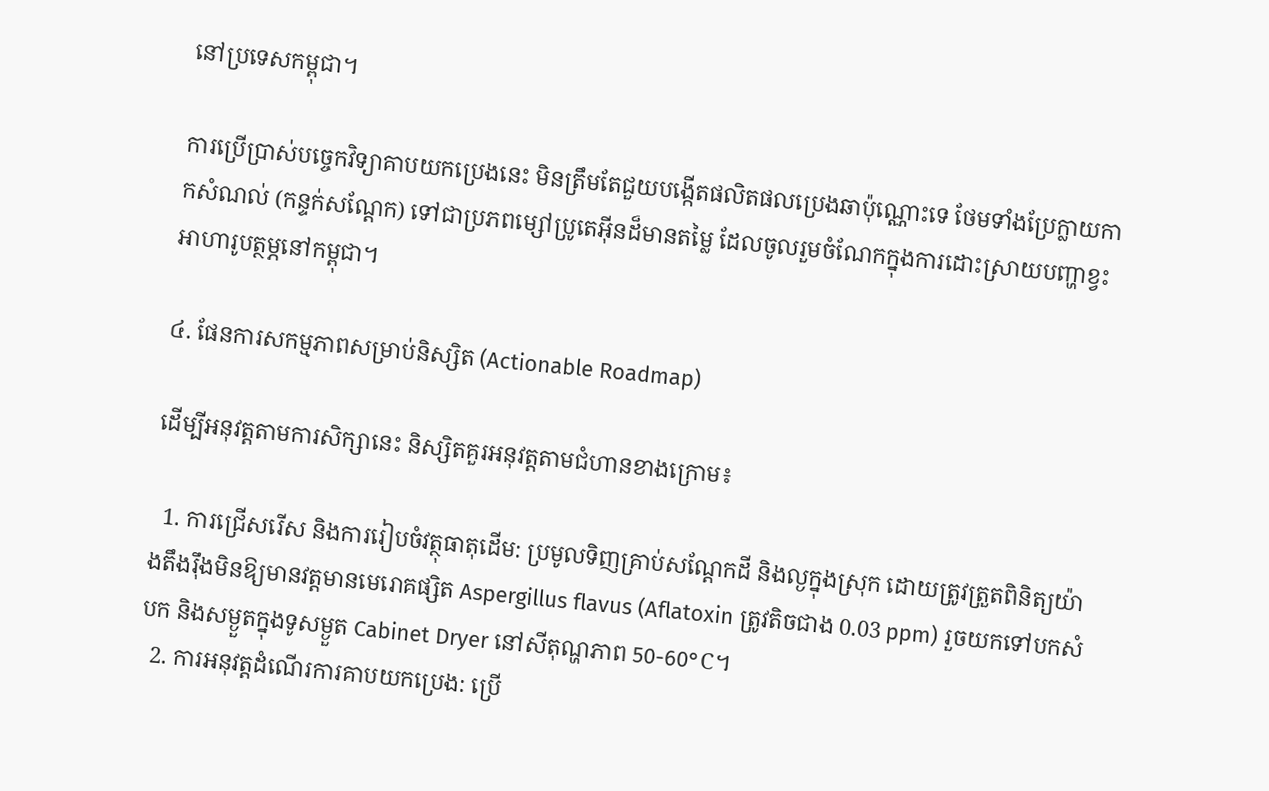នៅប្រទេសកម្ពុជា។

ការប្រើប្រាស់បច្ចេកវិទ្យាគាបយកប្រេងនេះ មិនត្រឹមតែជួយបង្កើតផលិតផលប្រេងឆាប៉ុណ្ណោះទេ ថែមទាំងប្រែក្លាយកាកសំណល់ (កន្ទក់សណ្ដែក) ទៅជាប្រភពម្សៅប្រូតេអ៊ីនដ៏មានតម្លៃ ដែលចូលរួមចំណែកក្នុងការដោះស្រាយបញ្ហាខ្វះអាហារូបត្ថម្ភនៅកម្ពុជា។

៤. ផែនការសកម្មភាពសម្រាប់និស្សិត (Actionable Roadmap)

ដើម្បីអនុវត្តតាមការសិក្សានេះ និស្សិតគួរអនុវត្តតាមជំហានខាងក្រោម៖

  1. ការជ្រើសរើស និងការរៀបចំវត្ថុធាតុដើម: ប្រមូលទិញគ្រាប់សណ្ដែកដី និងល្ងក្នុងស្រុក ដោយត្រូវត្រួតពិនិត្យយ៉ាងតឹងរ៉ឹងមិនឱ្យមានវត្តមានមេរោគផ្សិត Aspergillus flavus (Aflatoxin ត្រូវតិចជាង 0.03 ppm) រួចយកទៅបកសំបក និងសម្ងួតក្នុងទូសម្ងួត Cabinet Dryer នៅសីតុណ្ហភាព 50-60°C។
  2. ការអនុវត្តដំណើរការគាបយកប្រេង: ប្រើ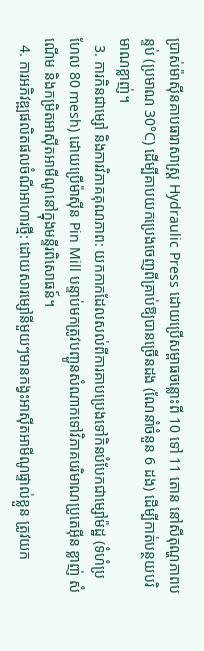ប្រាស់ម៉ាស៊ីនគាបធារាសាស្ត្រ Hydraulic Press ដោយប្រើសម្ពាធចន្លោះពី 10 ទៅ 11 តោន នៅសីតុណ្ហភាពបន្ទប់ (ប្រមាណ 30°C) ដើម្បីគាបយកប្រេងចេញពីគ្រាប់ឱ្យបានច្រេីនដង (ណែនាំចំនួន 6 ដង) ដើម្បីកាត់បន្ថយបរិមាណខ្លាញ់។
  3. ការកិនជាម្សៅ និងការវិភាគគុណភាព: យកកាកដែលសល់ពីការគាបប្រេងទៅកិនបំបែកជាម្សៅម៉ដ្ឋ (ទំហំប្រហែល 80 mesh) ដោយប្រើម៉ាស៊ីន Pin Mill បន្ទាប់មកត្រូវបញ្ជូនសំណាកទៅវិភាគបរិមាណប្រូតេអ៊ីន ខ្លាញ់ សំណើម និងកម្រិតអាស៊ីតអាមីណូនៅក្នុងមន្ទីរពិសោធន៍។
  4. ការអភិវឌ្ឍផលិតផលចំណីអាហារថ្មី: ដោយសារម្សៅនីមួយៗមានកង្វះអាស៊ីតអាមីណូផ្ទាល់ខ្លួន ត្រូវយក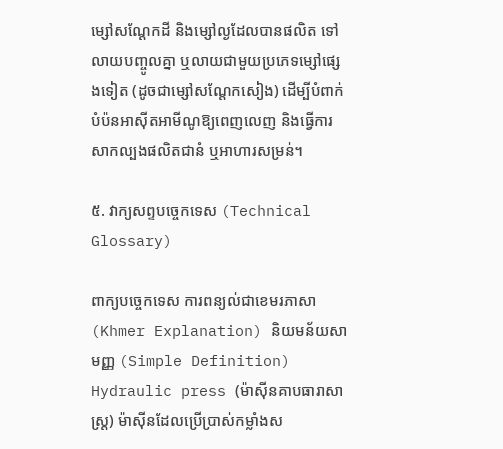ម្សៅសណ្ដែកដី និងម្សៅល្ងដែលបានផលិត ទៅលាយបញ្ចូលគ្នា ឬលាយជាមួយប្រភេទម្សៅផ្សេងទៀត (ដូចជាម្សៅសណ្តែកសៀង) ដើម្បីបំពាក់បំប៉នអាស៊ីតអាមីណូឱ្យពេញលេញ និងធ្វើការសាកល្បងផលិតជានំ ឬអាហារសម្រន់។

៥. វាក្យសព្ទបច្ចេកទេស (Technical Glossary)

ពាក្យបច្ចេកទេស ការពន្យល់ជាខេមរភាសា (Khmer Explanation) និយមន័យសាមញ្ញ (Simple Definition)
Hydraulic press (ម៉ាស៊ីនគាបធារាសាស្ត្រ) ម៉ាស៊ីនដែលប្រើប្រាស់កម្លាំងស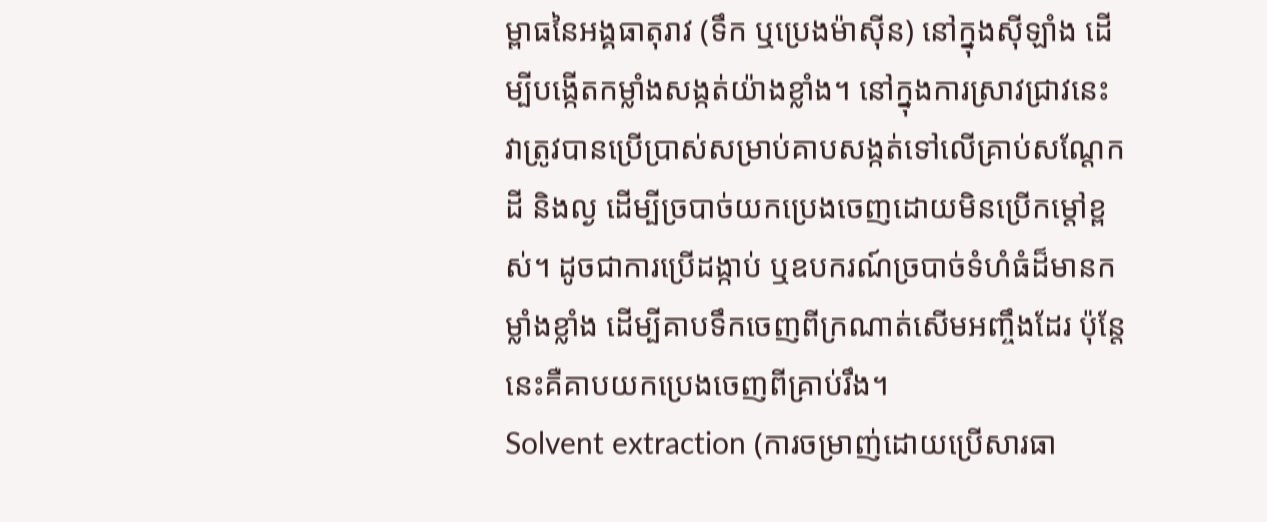ម្ពាធនៃអង្គធាតុរាវ (ទឹក ឬប្រេងម៉ាស៊ីន) នៅក្នុងស៊ីឡាំង ដើម្បីបង្កើតកម្លាំងសង្កត់យ៉ាងខ្លាំង។ នៅក្នុងការស្រាវជ្រាវនេះ វាត្រូវបានប្រើប្រាស់សម្រាប់គាបសង្កត់ទៅលើគ្រាប់សណ្តែកដី និងល្ង ដើម្បីច្របាច់យកប្រេងចេញដោយមិនប្រើកម្តៅខ្ពស់។ ដូចជាការប្រើដង្កាប់ ឬឧបករណ៍ច្របាច់ទំហំធំដ៏មានកម្លាំងខ្លាំង ដើម្បីគាបទឹកចេញពីក្រណាត់សើមអញ្ចឹងដែរ ប៉ុន្តែនេះគឺគាបយកប្រេងចេញពីគ្រាប់រឹង។
Solvent extraction (ការចម្រាញ់ដោយប្រើសារធា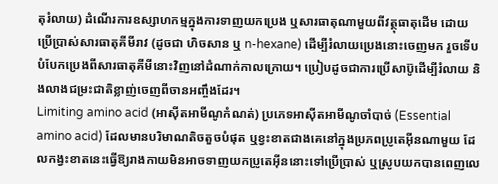តុរំលាយ) ដំណើរការឧស្សាហកម្មក្នុងការទាញយកប្រេង ឬសារធាតុណាមួយពីវត្ថុធាតុដើម ដោយប្រើប្រាស់សារធាតុគីមីរាវ (ដូចជា ហិចសាន ឬ n-hexane) ដើម្បីរំលាយប្រេងនោះចេញមក រួចទើបបំបែកប្រេងពីសារធាតុគីមីនោះវិញនៅដំណាក់កាលក្រោយ។ ប្រៀបដូចជាការប្រើសាប៊ូដើម្បីរំលាយ និងលាងជម្រះជាតិខ្លាញ់ចេញពីចានអញ្ចឹងដែរ។
Limiting amino acid (អាស៊ីតអាមីណូកំណត់) ប្រភេទអាស៊ីតអាមីណូចាំបាច់ (Essential amino acid) ដែលមានបរិមាណតិចតួចបំផុត ឬខ្វះខាតជាងគេនៅក្នុងប្រភពប្រូតេអ៊ីនណាមួយ ដែលកង្វះខាតនេះធ្វើឱ្យរាងកាយមិនអាចទាញយកប្រូតេអ៊ីននោះទៅប្រើប្រាស់ ឬស្រូបយកបានពេញលេ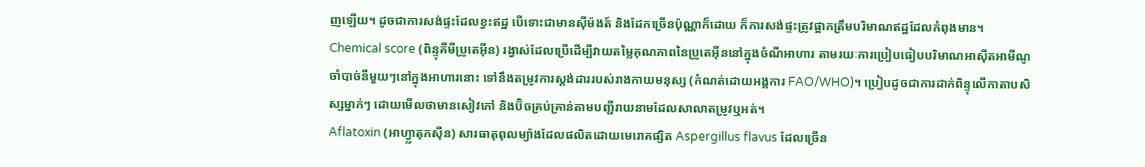ញឡើយ។ ដូចជាការសង់ផ្ទះដែលខ្វះឥដ្ឋ បើទោះជាមានស៊ីម៉ងត៍ និងដែកច្រើនប៉ុណ្ណាក៏ដោយ ក៏ការសង់ផ្ទះត្រូវផ្អាកត្រឹមបរិមាណឥដ្ឋដែលកំពុងមាន។
Chemical score (ពិន្ទុគីមីប្រូតេអ៊ីន) រង្វាស់ដែលប្រើដើម្បីវាយតម្លៃគុណភាពនៃប្រូតេអ៊ីននៅក្នុងចំណីអាហារ តាមរយៈការប្រៀបធៀបបរិមាណអាស៊ីតអាមីណូចាំបាច់នីមួយៗនៅក្នុងអាហារនោះ ទៅនឹងតម្រូវការស្តង់ដាររបស់រាងកាយមនុស្ស (កំណត់ដោយអង្គការ FAO/WHO)។ ប្រៀបដូចជាការដាក់ពិន្ទុលើកាតាបសិស្សម្នាក់ៗ ដោយមើលថាមានសៀវភៅ និងប៊ិចគ្រប់គ្រាន់តាមបញ្ជីរាយនាមដែលសាលាតម្រូវឬអត់។
Aflatoxin (អាហ្វ្លាតុកស៊ីន) សារធាតុពុលម្យ៉ាងដែលផលិតដោយមេរោគផ្សិត Aspergillus flavus ដែលច្រើន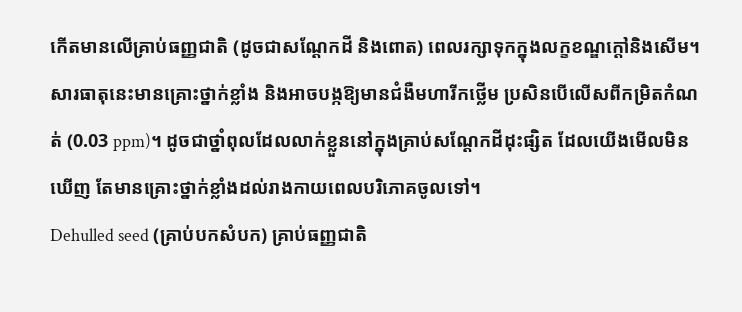កើតមានលើគ្រាប់ធញ្ញជាតិ (ដូចជាសណ្តែកដី និងពោត) ពេលរក្សាទុកក្នុងលក្ខខណ្ឌក្តៅនិងសើម។ សារធាតុនេះមានគ្រោះថ្នាក់ខ្លាំង និងអាចបង្កឱ្យមានជំងឺមហារីកថ្លើម ប្រសិនបើលើសពីកម្រិតកំណត់ (0.03 ppm)។ ដូចជាថ្នាំពុលដែលលាក់ខ្លួននៅក្នុងគ្រាប់សណ្តែកដីដុះផ្សិត ដែលយើងមើលមិនឃើញ តែមានគ្រោះថ្នាក់ខ្លាំងដល់រាងកាយពេលបរិភោគចូលទៅ។
Dehulled seed (គ្រាប់បកសំបក) គ្រាប់ធញ្ញជាតិ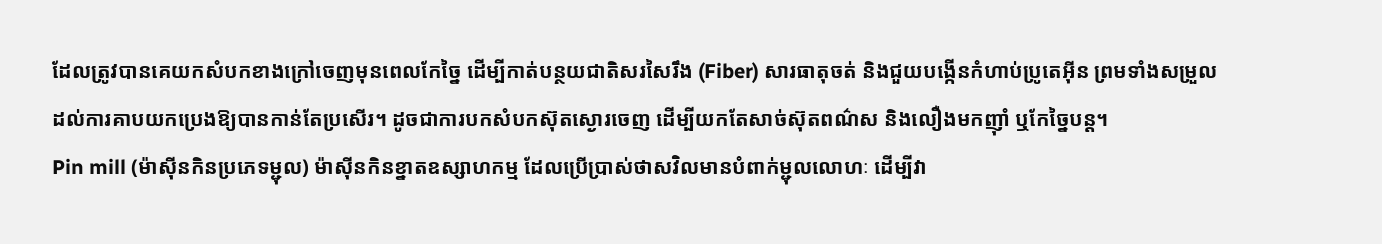ដែលត្រូវបានគេយកសំបកខាងក្រៅចេញមុនពេលកែច្នៃ ដើម្បីកាត់បន្ថយជាតិសរសៃរឹង (Fiber) សារធាតុចត់ និងជួយបង្កើនកំហាប់ប្រូតេអ៊ីន ព្រមទាំងសម្រួលដល់ការគាបយកប្រេងឱ្យបានកាន់តែប្រសើរ។ ដូចជាការបកសំបកស៊ុតស្ងោរចេញ ដើម្បីយកតែសាច់ស៊ុតពណ៌ស និងលឿងមកញ៉ាំ ឬកែច្នៃបន្ត។
Pin mill (ម៉ាស៊ីនកិនប្រភេទម្ជុល) ម៉ាស៊ីនកិនខ្នាតឧស្សាហកម្ម ដែលប្រើប្រាស់ថាសវិលមានបំពាក់ម្ជុលលោហៈ ដើម្បីវា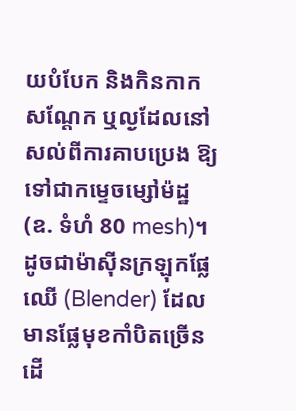យបំបែក និងកិនកាកសណ្តែក ឬល្ងដែលនៅសល់ពីការគាបប្រេង ឱ្យទៅជាកម្ទេចម្សៅម៉ដ្ឋ (ឧ. ទំហំ 80 mesh)។ ដូចជាម៉ាស៊ីនក្រឡុកផ្លែឈើ (Blender) ដែលមានផ្លែមុខកាំបិតច្រើន ដើ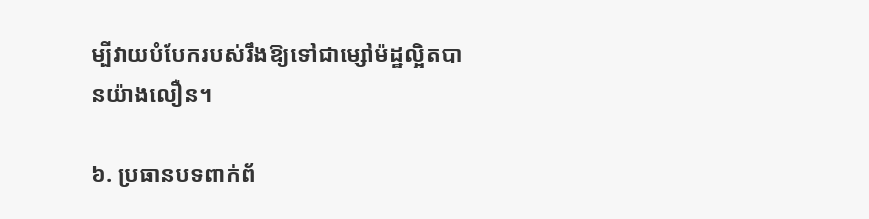ម្បីវាយបំបែករបស់រឹងឱ្យទៅជាម្សៅម៉ដ្ឋល្អិតបានយ៉ាងលឿន។

៦. ប្រធានបទពាក់ព័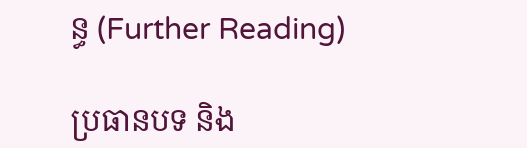ន្ធ (Further Reading)

ប្រធានបទ និង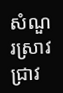សំណួរស្រាវជ្រាវ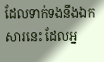ដែលទាក់ទងនឹងឯកសារនេះ ដែលអ្ន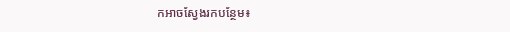កអាចស្វែងរកបន្ថែម៖